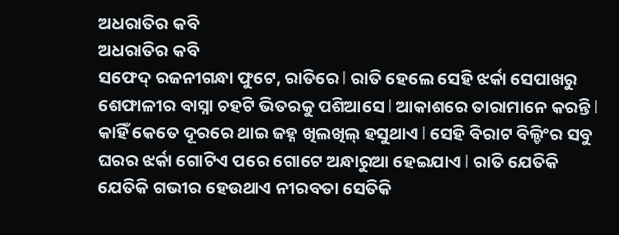ଅଧରାତିର କବି
ଅଧରାତିର କବି
ସଫେଦ୍ ରଜନୀଗନ୍ଧା ଫୁଟେ, ରାତିରେ l ରାତି ହେଲେ ସେହି ଝର୍କା ସେପାଖରୁ ଶେଫାଳୀର ବାସ୍ନା ଚହଟି ଭିତରକୁ ପଶିଆସେ l ଆକାଶରେ ତାରାମାନେ କରନ୍ତି l କାହିଁ କେତେ ଦୂରରେ ଥାଇ ଜହ୍ନ ଖିଲଖିଲ୍ ହସୁଥାଏ l ସେହି ବିରାଟ ବିଲ୍ଡିଂର ସବୁ ଘରର ଝର୍କା ଗୋଟିଏ ପରେ ଗୋଟେ ଅନ୍ଧାରୁଆ ହେଇଯାଏ l ରାତି ଯେତିକି ଯେତିକି ଗଭୀର ହେଉଥାଏ ନୀରବତା ସେତିକି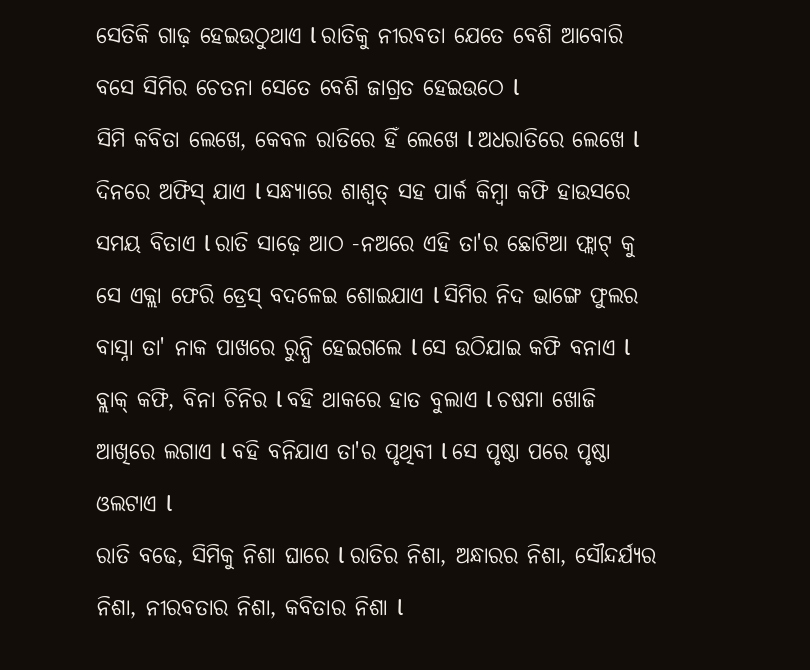ସେତିକି ଗାଢ଼ ହେଇଉଠୁଥାଏ l ରାତିକୁ ନୀରବତା ଯେତେ ବେଶି ଆବୋରି ବସେ ସିମିର ଚେତନା ସେତେ ବେଶି ଜାଗ୍ରତ ହେଇଉଠେ l
ସିମି କବିତା ଲେଖେ, କେବଳ ରାତିରେ ହିଁ ଲେଖେ l ଅଧରାତିରେ ଲେଖେ l ଦିନରେ ଅଫିସ୍ ଯାଏ l ସନ୍ଧ୍ୟାରେ ଶାଶ୍ୱତ୍ ସହ ପାର୍କ କିମ୍ବା କଫି ହାଉସରେ ସମୟ ବିତାଏ l ରାତି ସାଢ଼େ ଆଠ -ନଅରେ ଏହି ତା'ର ଛୋଟିଆ ଫ୍ଲାଟ୍ କୁ ସେ ଏକ୍ଲା ଫେରି ଡ୍ରେସ୍ ବଦଳେଇ ଶୋଇଯାଏ l ସିମିର ନିଦ ଭାଙ୍ଗେ ଫୁଲର ବାସ୍ନା ତା' ନାକ ପାଖରେ ରୁନ୍ଧି ହେଇଗଲେ l ସେ ଉଠିଯାଇ କଫି ବନାଏ l ବ୍ଲାକ୍ କଫି, ବିନା ଚିନିର l ବହି ଥାକରେ ହାତ ବୁଲାଏ l ଚଷମା ଖୋଜି ଆଖିରେ ଲଗାଏ l ବହି ବନିଯାଏ ତା'ର ପୃଥିବୀ l ସେ ପୃଷ୍ଠା ପରେ ପୃଷ୍ଠା ଓଲଟାଏ l
ରାତି ବଢେ, ସିମିକୁ ନିଶା ଘାରେ l ରାତିର ନିଶା, ଅନ୍ଧାରର ନିଶା, ସୌନ୍ଦର୍ଯ୍ୟର ନିଶା, ନୀରବତାର ନିଶା, କବିତାର ନିଶା l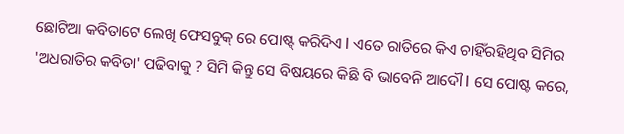ଛୋଟିଆ କବିତାଟେ ଲେଖି ଫେସବୁକ୍ ରେ ପୋଷ୍ଟ୍ କରିଦିଏ l ଏତେ ରାତିରେ କିଏ ଚାହିଁରହିଥିବ ସିମିର 'ଅଧରାତିର କବିତା' ପଢିବାକୁ ? ସିମି କିନ୍ତୁ ସେ ବିଷୟରେ କିଛି ବି ଭାବେନି ଆଦୌ l ସେ ପୋଷ୍ଟ କରେ,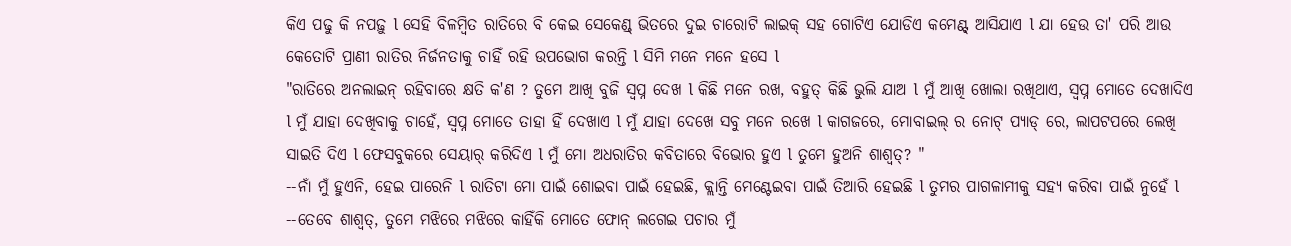କିଏ ପଢୁ କି ନପଢ଼ୁ l ସେହି ବିଳମ୍ବିତ ରାତିରେ ବି କେଇ ସେକେଣ୍ଡ୍ ଭିତରେ ଦୁଇ ଚାରୋଟି ଲାଇକ୍ ସହ ଗୋଟିଏ ଯୋଡିଏ କମେଣ୍ଟ୍ ଆସିଯାଏ l ଯା ହେଉ ତା' ପରି ଆଉ କେତୋଟି ପ୍ରାଣୀ ରାତିର ନିର୍ଜନତାକୁ ଚାହିଁ ରହି ଉପଭୋଗ କରନ୍ତି l ସିମି ମନେ ମନେ ହସେ l
"ରାତିରେ ଅନଲାଇନ୍ ରହିବାରେ କ୍ଷତି କ'ଣ ? ତୁମେ ଆଖି ବୁଜି ସ୍ୱପ୍ନ ଦେଖ l କିଛି ମନେ ରଖ, ବହୁତ୍ କିଛି ଭୁଲି ଯାଅ l ମୁଁ ଆଖି ଖୋଲା ରଖିଥାଏ, ସ୍ୱପ୍ନ ମୋତେ ଦେଖାଦିଏ l ମୁଁ ଯାହା ଦେଖିବାକୁ ଚାହେଁ, ସ୍ୱପ୍ନ ମୋତେ ତାହା ହିଁ ଦେଖାଏ l ମୁଁ ଯାହା ଦେଖେ ସବୁ ମନେ ରଖେ l କାଗଜରେ, ମୋବାଇଲ୍ ର ନୋଟ୍ ପ୍ୟାଡ୍ ରେ, ଲାପଟପରେ ଲେଖି ସାଇତି ଦିଏ l ଫେସବୁକରେ ସେୟାର୍ କରିଦିଏ l ମୁଁ ମୋ ଅଧରାତିର କବିତାରେ ବିଭୋର ହୁଏ l ତୁମେ ହୁଅନି ଶାଶ୍ୱତ୍? "
--ନାଁ ମୁଁ ହୁଏନି, ହେଇ ପାରେନି l ରାତିଟା ମୋ ପାଇଁ ଶୋଇବା ପାଇଁ ହେଇଛି, କ୍ଲାନ୍ତି ମେଣ୍ଟେଇବା ପାଇଁ ତିଆରି ହେଇଛି l ତୁମର ପାଗଳାମୀକୁ ସହ୍ୟ କରିବା ପାଇଁ ନୁହେଁ l
--ତେବେ ଶାଶ୍ୱତ୍, ତୁମେ ମଝିରେ ମଝିରେ କାହିଁକି ମୋତେ ଫୋନ୍ ଲଗେଇ ପଚାର ମୁଁ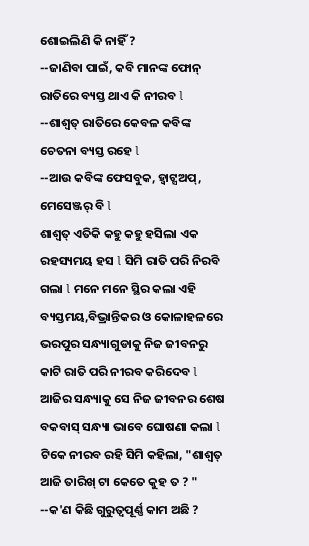ଶୋଇଲିଣି କି ନାହିଁ ?
--ଜାଣିବା ପାଇଁ, କବି ମାନଙ୍କ ଫୋନ୍ ରାତିରେ ବ୍ୟସ୍ତ ଥାଏ କି ନୀରବ l
--ଶାଶ୍ୱତ୍ ରାତିରେ କେବଳ କବିଙ୍କ ଚେତନା ବ୍ୟସ୍ତ ରହେ l
--ଆଉ କବିଙ୍କ ଫେସବୁକ, ହ୍ୱାଟ୍ସଅପ୍, ମେସେଞ୍ଜର୍ ବି l
ଶାଶ୍ୱତ୍ ଏତିକି କହୁ କହୁ ହସିଲା ଏକ ରହସ୍ୟମୟ ହସ l ସିମି ରାତି ପରି ନିରବି ଗଲା l ମନେ ମନେ ସ୍ଥିର କଲା ଏହି ବ୍ୟସ୍ତମୟ,ବିଭ୍ରାନ୍ତିକର ଓ କୋଳାହଳରେ ଭରପୁର ସନ୍ଧ୍ୟାଗୁଡାକୁ ନିଜ ଜୀବନରୁ କାଟି ରାତି ପରି ନୀରବ କରିଦେବ l ଆଜିର ସନ୍ଧ୍ୟାକୁ ସେ ନିଜ ଜୀବନର ଶେଷ ବକବାସ୍ ସନ୍ଧ୍ୟା ଭାବେ ଘୋଷଣା କଲା l ଟିକେ ନୀରବ ରହି ସିମି କହିଲା, "ଶାଶ୍ୱତ୍ ଆଜି ତାରିଖ୍ ଟା କେତେ କୁହ ତ ? "
--କ'ଣ କିଛି ଗୁରୁତ୍ୱପୂର୍ଣ୍ଣ କାମ ଅଛି ?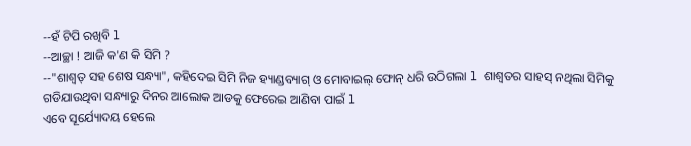--ହଁ ଟିପି ରଖିବି l
--ଆଚ୍ଛା ! ଆଜି କ'ଣ କି ସିମି ?
--"ଶାଶ୍ୱତ୍ ସହ ଶେଷ ସନ୍ଧ୍ୟା", କହିଦେଇ ସିମି ନିଜ ହ୍ୟାଣ୍ଡବ୍ୟାଗ୍ ଓ ମୋବାଇଲ୍ ଫୋନ୍ ଧରି ଉଠିଗଲା l ଶାଶ୍ୱତର ସାହସ୍ ନଥିଲା ସିମିକୁ ଗଡିଯାଉଥିବା ସନ୍ଧ୍ୟାରୁ ଦିନର ଆଲୋକ ଆଡକୁ ଫେରେଇ ଆଣିବା ପାଇଁ l
ଏବେ ସୂର୍ଯ୍ୟୋଦୟ ହେଲେ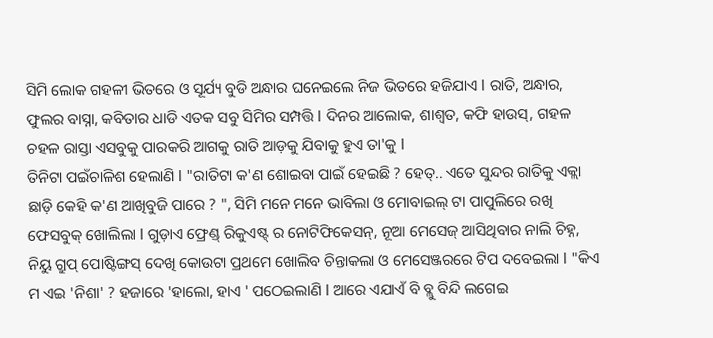ସିମି ଲୋକ ଗହଳୀ ଭିତରେ ଓ ସୂର୍ଯ୍ୟ ବୁଡି ଅନ୍ଧାର ଘନେଇଲେ ନିଜ ଭିତରେ ହଜିଯାଏ l ରାତି, ଅନ୍ଧାର, ଫୁଲର ବାସ୍ନା, କବିତାର ଧାଡି ଏତକ ସବୁ ସିମିର ସମ୍ପତ୍ତି l ଦିନର ଆଲୋକ, ଶାଶ୍ୱତ, କଫି ହାଉସ୍, ଗହଳ ଚହଳ ରାସ୍ତା ଏସବୁକୁ ପାରକରି ଆଗକୁ ରାତି ଆଡ଼କୁ ଯିବାକୁ ହୁଏ ତା'କୁ l
ତିନିଟା ପଇଁଚାଳିଶ ହେଲାଣି l "ରାତିଟା କ'ଣ ଶୋଇବା ପାଇଁ ହେଇଛି ? ହେତ୍.. ଏତେ ସୁନ୍ଦର ରାତିକୁ ଏକ୍ଲା ଛାଡ଼ି କେହି କ'ଣ ଆଖିବୁଜି ପାରେ ? ", ସିମି ମନେ ମନେ ଭାବିଲା ଓ ମୋବାଇଲ୍ ଟା ପାପୁଲିରେ ରଖି ଫେସବୁକ୍ ଖୋଲିଲା l ଗୁଡ଼ାଏ ଫ୍ରେଣ୍ଡ୍ ରିକୁଏଷ୍ଟ୍ ର ନୋଟିଫିକେସନ୍, ନୂଆ ମେସେଜ୍ ଆସିଥିବାର ନାଲି ଚିହ୍ନ, ନିୟୁ ଗ୍ରୁପ୍ ପୋଷ୍ଟିଙ୍ଗସ୍ ଦେଖି କୋଉଟା ପ୍ରଥମେ ଖୋଲିବ ଚିନ୍ତାକଲା ଓ ମେସେଞ୍ଜରରେ ଟିପ ଦବେଇଲା l "କିଏ ମ ଏଇ 'ନିଶା' ? ହଜାରେ 'ହାଲୋ, ହାଏ ' ପଠେଇଲାଣି l ଆରେ ଏଯାଏଁ ବି ବ୍ଲୁ ବିନ୍ଦି ଲଗେଇ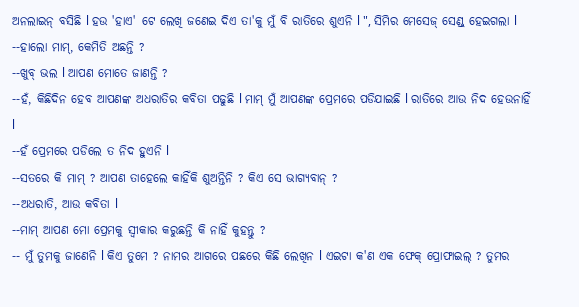ଅନଲାଇନ୍ ବସିଛି l ହଉ 'ହାଏ' ଟେ ଲେଖି ଜଣେଇ ଦିଏ ତା'କୁ ମୁଁ ବି ରାତିରେ ଶୁଏନି l ", ସିମିର ମେସେଜ୍ ସେଣ୍ଡ୍ ହେଇଗଲା l
--ହାଲୋ ମାମ୍, କେମିତି ଅଛନ୍ତି ?
--ଖୁବ୍ ଭଲ l ଆପଣ ମୋତେ ଜାଣନ୍ତି ?
--ହଁ, କିଛିଦିନ ହେବ ଆପଣଙ୍କ ଅଧରାତିର କବିତା ପଢୁଛି l ମାମ୍ ମୁଁ ଆପଣଙ୍କ ପ୍ରେମରେ ପଡିଯାଇଛି l ରାତିରେ ଆଉ ନିଦ ହେଉନାହିଁ l
--ହଁ ପ୍ରେମରେ ପଡିଲେ ତ ନିଦ ହୁଏନି l
--ସତରେ କି ମାମ୍ ? ଆପଣ ତାହେଲେ କାହିଁକି ଶୁଅନ୍ତିନି ? କିଏ ସେ ଭାଗ୍ୟବାନ୍ ?
--ଅଧରାତି, ଆଉ କବିତା l
--ମାମ୍ ଆପଣ ମୋ ପ୍ରେମକୁ ସ୍ୱୀକାର କରୁଛନ୍ତି କି ନାହିଁ କୁହନ୍ତୁ ?
-- ମୁଁ ତୁମକୁ ଜାଣେନି l କିଏ ତୁମେ ? ନାମର ଆଗରେ ପଛରେ କିଛି ଲେଖିନ l ଏଇଟା କ'ଣ ଏକ ଫେକ୍ ପ୍ରୋଫାଇଲ୍ ? ତୁମର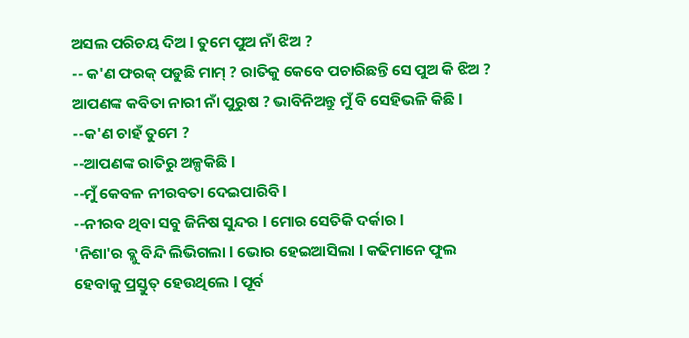ଅସଲ ପରିଚୟ ଦିଅ l ତୁମେ ପୁଅ ନାଁ ଝିଅ ?
-- କ'ଣ ଫରକ୍ ପଡୁଛି ମାମ୍ ? ରାତିକୁ କେବେ ପଚାରିଛନ୍ତି ସେ ପୁଅ କି ଝିଅ ? ଆପଣଙ୍କ କବିତା ନାରୀ ନାଁ ପୁରୁଷ ? ଭାବିନିଅନ୍ତୁ ମୁଁ ବି ସେହିଭଳି କିଛି l
--କ'ଣ ଚାହଁ ତୁମେ ?
--ଆପଣଙ୍କ ରାତିରୁ ଅଳ୍ପକିଛି l
--ମୁଁ କେବଳ ନୀରବତା ଦେଇପାରିବି l
--ନୀରବ ଥିବା ସବୁ ଜିନିଷ ସୁନ୍ଦର l ମୋର ସେତିକି ଦର୍କାର l
'ନିଶା'ର ବ୍ଲୁ ବିନ୍ଦି ଲିଭିଗଲା l ଭୋର ହେଇଆସିଲା l କଢିମାନେ ଫୁଲ ହେବାକୁ ପ୍ରସ୍ତୁତ୍ ହେଉଥିଲେ l ପୂର୍ବ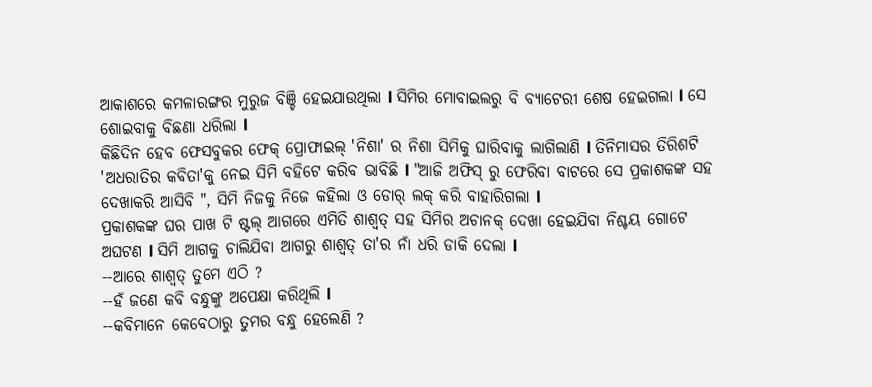ଆକାଶରେ କମଳାରଙ୍ଗର ମୁରୁଜ ବିଞ୍ଚି ହେଇଯାଉଥିଲା l ସିମିର ମୋବାଇଲରୁ ବି ବ୍ୟାଟେରୀ ଶେଷ ହେଇଗଲା l ସେ ଶୋଇବାକୁ ବିଛଣା ଧରିଲା l
କିଛିଦିନ ହେବ ଫେସବୁକର ଫେକ୍ ପ୍ରୋଫାଇଲ୍ 'ନିଶା' ର ନିଶା ସିମିକୁ ଘାରିବାକୁ ଲାଗିଲାଣି l ତିନିମାସର ତିରିଶଟି 'ଅଧରାତିର କବିତା'କୁ ନେଇ ସିମି ବହିଟେ କରିବ ଭାବିଛି l "ଆଜି ଅଫିସ୍ ରୁ ଫେରିବା ବାଟରେ ସେ ପ୍ରକାଶକଙ୍କ ସହ ଦେଖାକରି ଆସିବି ", ସିମି ନିଜକୁ ନିଜେ କହିଲା ଓ ଡୋର୍ ଲକ୍ କରି ବାହାରିଗଲା l
ପ୍ରକାଶକଙ୍କ ଘର ପାଖ ଟି ଷ୍ଟଲ୍ ଆଗରେ ଏମିତି ଶାଶ୍ୱତ୍ ସହ ସିମିର ଅଚାନକ୍ ଦେଖା ହେଇଯିବା ନିଶ୍ଚୟ ଗୋଟେ ଅଘଟଣ l ସିମି ଆଗକୁ ଚାଲିଯିବା ଆଗରୁ ଶାଶ୍ୱତ୍ ତା'ର ନାଁ ଧରି ଡାକି ଦେଲା l
--ଆରେ ଶାଶ୍ୱତ୍ ତୁମେ ଏଠି ?
--ହଁ ଜଣେ କବି ବନ୍ଧୁଙ୍କୁ ଅପେକ୍ଷା କରିଥିଲି l
--କବିମାନେ କେବେଠାରୁ ତୁମର ବନ୍ଧୁ ହେଲେଣି ?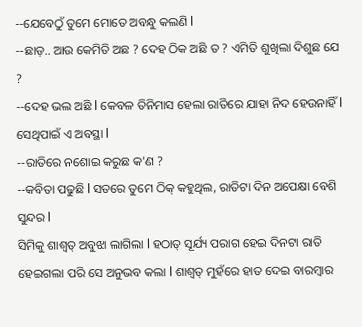--ଯେବେଠୁଁ ତୁମେ ମୋତେ ଅବନ୍ଧୁ କଲଣି l
--ଛାଡ଼.. ଆଉ କେମିତି ଅଛ ? ଦେହ ଠିକ ଅଛି ତ ? ଏମିତି ଶୁଖିଲା ଦିଶୁଛ ଯେ ?
--ଦେହ ଭଲ ଅଛି l କେବଳ ତିନିମାସ ହେଲା ରାତିରେ ଯାହା ନିଦ ହେଉନାହିଁ l ସେଥିପାଇଁ ଏ ଅବସ୍ଥା l
--ରାତିରେ ନଶୋଇ କରୁଛ କ'ଣ ?
--କବିତା ପଢୁଛି l ସତରେ ତୁମେ ଠିକ୍ କହୁଥିଲ, ରାତିଟା ଦିନ ଅପେକ୍ଷା ବେଶି ସୁନ୍ଦର l
ସିମିକୁ ଶାଶ୍ୱତ୍ ଅବୁଝା ଲାଗିଲା l ହଠାତ୍ ସୂର୍ଯ୍ୟ ପରାଗ ହେଇ ଦିନଟା ରାତି ହେଇଗଲା ପରି ସେ ଅନୁଭବ କଲା l ଶାଶ୍ୱତ୍ ମୁହଁରେ ହାତ ଦେଇ ବାରମ୍ବାର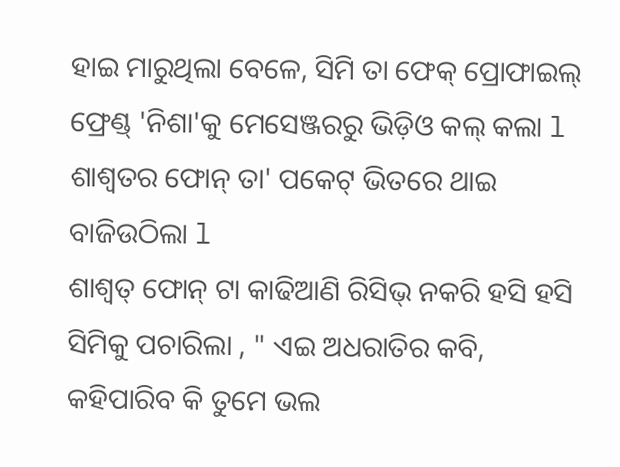ହାଇ ମାରୁଥିଲା ବେଳେ, ସିମି ତା ଫେକ୍ ପ୍ରୋଫାଇଲ୍ ଫ୍ରେଣ୍ଡ୍ 'ନିଶା'କୁ ମେସେଞ୍ଜରରୁ ଭିଡ଼ିଓ କଲ୍ କଲା l ଶାଶ୍ୱତର ଫୋନ୍ ତା' ପକେଟ୍ ଭିତରେ ଥାଇ ବାଜିଉଠିଲା l
ଶାଶ୍ୱତ୍ ଫୋନ୍ ଟା କାଢିଆଣି ରିସିଭ୍ ନକରି ହସି ହସି ସିମିକୁ ପଚାରିଲା , " ଏଇ ଅଧରାତିର କବି, କହିପାରିବ କି ତୁମେ ଭଲ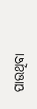ପାଉଥିବା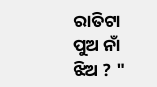ରାତିଟା ପୁଅ ନାଁ ଝିଅ ? "